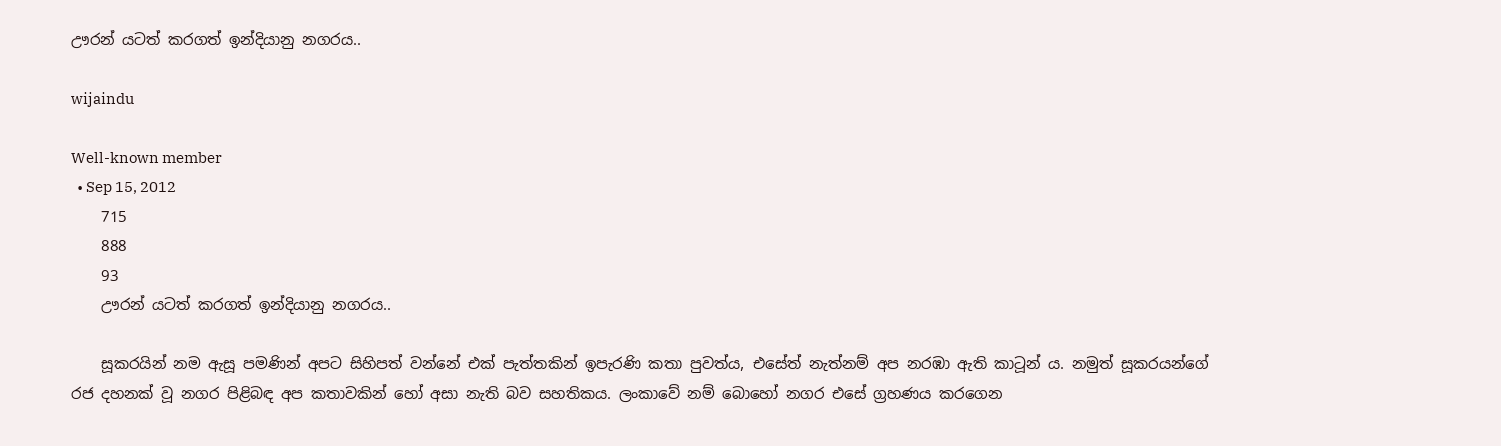ඌරන් යටත් කරගත් ඉන්දියානු නගරය..

wijaindu

Well-known member
  • Sep 15, 2012
    715
    888
    93
    ඌරන් යටත් කරගත් ඉන්දියානු නගරය..

    සූකරයින් නම ඇසූ පමණින් අපට සිහිපත් වන්නේ එක් පැත්තකින් ඉපැරණි කතා පුවත්ය, එසේත් නැත්නම් අප නරඹා ඇති කාටූන් ය. නමුත් සූකරයන්ගේ රජ දහනක් වූ නගර පිළිබඳ අප කතාවකින් හෝ අසා නැති බව සහතිකය. ලංකාවේ නම් බොහෝ නගර එසේ ග්‍රහණය කරගෙන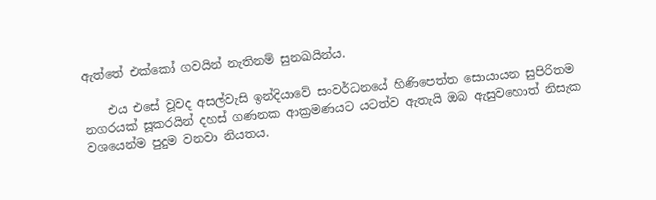ඇත්තේ එක්කෝ ගවයින් නැතිනම් සුනඛයින්ය.

    එය එසේ වූවද අසල්වැසි ඉන්දියාවේ සංවර්ධනයේ හිණිපෙත්ත සොයායන සුපිරිතම නගරයක් සූකරයින් දහස් ගණනක ආක්‍රමණයට යටත්ව ඇතැයි ඔබ ඇසුවහොත් නිසැක වශයෙන්ම පුදුම වනවා නියතය.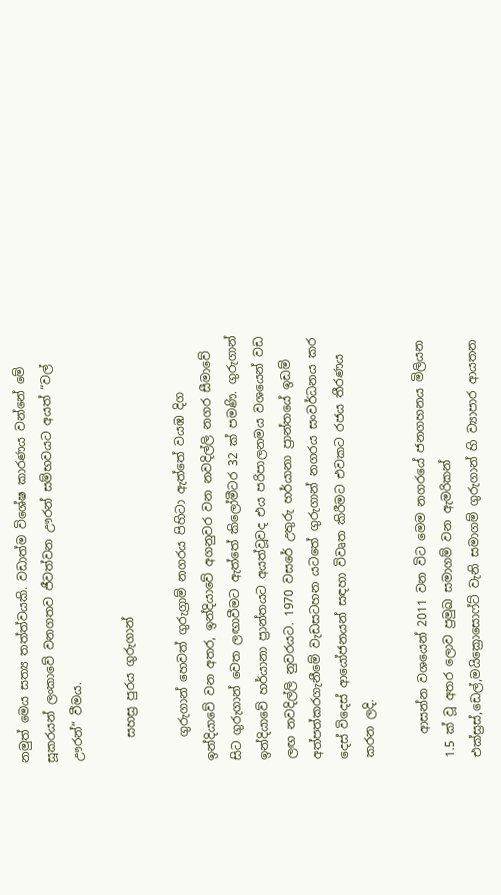නමුත් මෙය සත්‍ය තත්ත්වයකි. වඩාත්ම විශේෂ කාරණය වන්නේ මේ සූකරයන් ලංකාවේ වනගතව ජීවත්වන ඌරන් සම්භවයට අයත් “වල් ඌරන්“ වීමය.

    සහස්‍ර පුරය ගුරුගාන්

    ගුරුගාන් හෙවත් ගුරුග්‍රාම් නගරය පිහිටා ඇත්තේ වයඹ දිග ඉන්දියාවේ වන අතර, ඉන්දියාවේ අගනුවර වන නවදිල්ලි නගර සීමාවේ සිට ගුරුගාන් වෙත ලඟාවීමට ඇත්තේ කිලෝමීටර 32 ක් පමණි. ගුරුගාන් ඉන්දියාවේ හර්යානා ප්‍රාන්තයට අයත්වූවද එය පරිපාලනමය වශයෙන් වඩ ලඟ නවදිල්ලි නුවරයට. 1970 වසරේ උතුරු හර්යානා ප්‍රාන්තයේ ඉඩම් අත්පත්කරගැනීමේ වැඩසටහන යටතේ ගුරුගාන් නගරය සංවර්ධනය කර දෙස් විදෙස් ආයෝජනයන් සඳහා විවෘත කිරීමට එවකට රජය තීරණය කරන ලදි.

    ආසන්න වශයෙන් 2011 වන විට මෙම නගරයේ ජනගහනය මිලියන 1.5 ක් වූ අතර ලොව ප්‍රමුඛ සමාගම් වන ඇමරිකන් එක්ස්‍රස්,ඩෙල්,මයික්‍රොසොෆ්ට් වැනි සමාගම් ගුරුගාන් හි ව්‍යාපාර ආයතන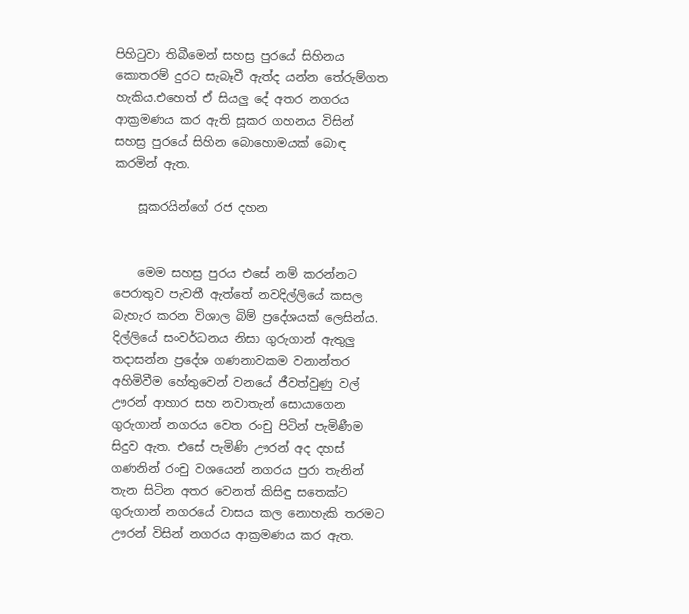පිහිටුවා තිබීමෙන් සහස්‍ර පුරයේ සිහිනය කොතරම් දුරට සැබෑවී ඇත්ද යන්න තේරුම්ගත හැකිය.එහෙත් ඒ සියලු දේ අතර නගරය ආක්‍රමණය කර ඇති සූකර ගහනය විසින් සහස්‍ර පුරයේ සිහින බොහොමයක් බොඳ කරමින් ඇත.

    සූකරයින්ගේ රජ දහන


    මෙම සහස්‍ර පුරය එසේ නම් කරන්නට පෙරාතුව පැවතී ඇත්තේ නවදිල්ලියේ කසල බැහැර කරන විශාල බිම් ප්‍රදේශයක් ලෙසින්ය. දිල්ලියේ සංවර්ධනය නිසා ගුරුගාන් ඇතුලු තදාසන්න ප්‍රදේශ ගණනාවකම වනාන්තර අහිමිවීම හේතුවෙන් වනයේ ජීවත්වුණු වල් ඌරන් ආහාර සහ නවාතැන් සොයාගෙන ගුරුගාන් නගරය වෙත රංචු පිටින් පැමිණීම සිදුව ඇත. එසේ පැමිණි ඌරන් අද දහස් ගණනින් රංචු වශයෙන් නගරය පුරා තැනින් තැන සිටින අතර වෙනත් කිසිඳු සතෙක්ට ගුරුගාන් නගරයේ වාසය කල නොහැකි තරමට ඌරන් විසින් නගරය ආක්‍රමණය කර ඇත.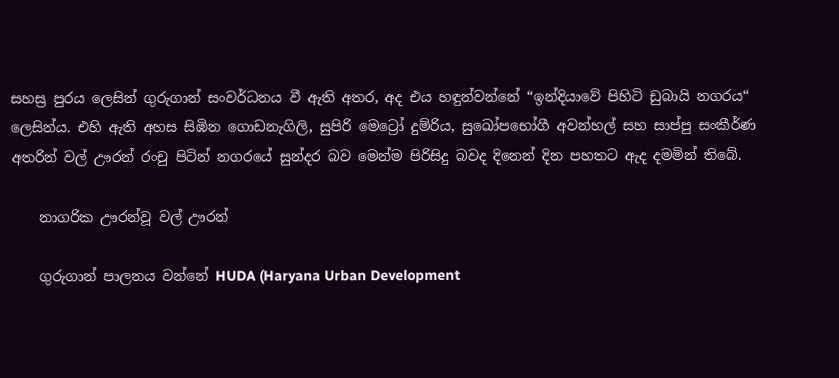සහස්‍ර පුරය ලෙසින් ගුරුගාන් සංවර්ධනය වී ඇති අතර, අද එය හඳුන්වන්නේ “ඉන්දියාවේ පිහිටි ඩුබායි නගරය“ ලෙසින්ය. එහි ඇති අහස සිඹින ගොඩනැගිලි, සුපිරි මෙට්‍රෝ දුම්රිය, සුඛෝපභෝගී අවන්හල් සහ සාප්පු සංකීර්ණ අතරින් වල් ඌරන් රංචු පිටින් නගරයේ සුන්දර බව මෙන්ම පිරිසිදු බවද දිනෙන් දින පහතට ඇද දමමින් තිබේ.

    නාගරික ඌරන්වූ වල් ඌරන්

    ගුරුගාන් පාලනය වන්නේ HUDA (Haryana Urban Development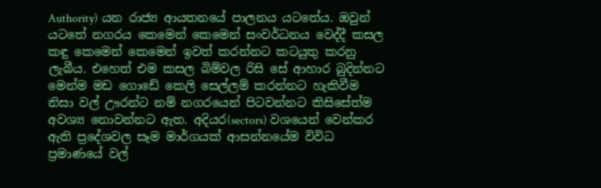Authority) යන රාජ්‍ය ආයතනයේ පාලනය යටතේය. ඔවුන් යටතේ නගරය කෙමෙන් කෙමෙන් සංවර්ධනය වෙද්දී කසල කඳු කෙමෙන් කෙමෙන් ඉවත් කරන්නට කටයුතු කරනු ලැබීය. එහෙත් එම කසල බිම්වල රිසි සේ ආහාර බුදින්නට මෙන්ම මඩ ගොඩේ කෙලි සෙල්ලම් කරන්නට හැකිවීම නිසා වල් ඌරන්ට නම් නගරයෙන් පිටවන්නට කිසිසේත්ම අවශ්‍ය නොවන්නට ඇත. අදියර(sectors) වශයෙන් වෙන්කර ඇති ප්‍රදේශවල සෑම මාර්ගයක් ආසන්නයේම විවිධ ප්‍රමාණයේ වල්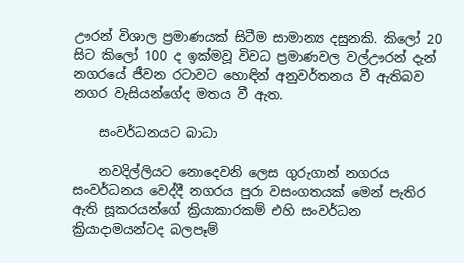ඌරන් විශාල ප්‍රමාණයක් සිටීම සාමාන්‍ය දසුනකි. කිලෝ 20 සිට කිලෝ 100 ද ඉක්මවූ විවධ ප්‍රමාණවල වල්ඌරන් දැන් නගරයේ ජීවන රටාවට හොඳින් අනුවර්තනය වී ඇතිබව නගර වැසියන්ගේද මතය වී ඇත.

    සංවර්ධනයට බාධා

    නවදිල්ලියට නොදෙවනි ලෙස ගුරුගාන් නගරය සංවර්ධනය වෙද්දී නගරය පුරා වසංගතයක් මෙන් පැතිර ඇති සූකරයන්ගේ ක්‍රියාකාරකම් එහි සංවර්ධන ක්‍රියාදාමයන්ටද බලපෑම්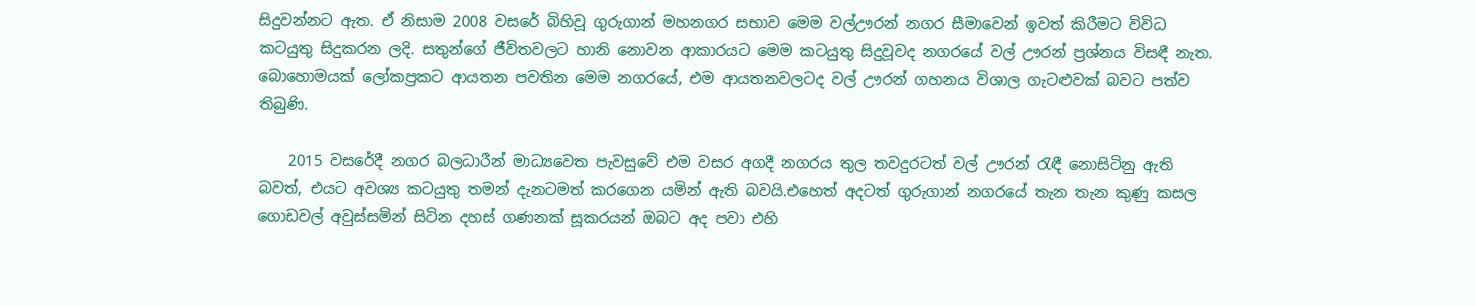සිදුවන්නට ඇත. ඒ නිසාම 2008 වසරේ බිහිවූ ගුරුගාන් මහනගර සභාව මෙම වල්ඌරන් නගර සීමාවෙන් ඉවත් කිරීමට විවිධ කටයුතු සිදුකරන ලදි. සතුන්ගේ ජීවිතවලට හානි නොවන ආකාරයට මෙම කටයුතු සිදුවූවද නගරයේ වල් ඌරන් ප්‍රශ්නය විසඳී නැත. බොහොමයක් ලෝකප්‍රකට ආයතන පවතින මෙම නගරයේ, එම ආයතනවලටද වල් ඌරන් ගහනය විශාල ගැටළුවක් බවට පත්ව තිබුණි.

    2015 වසරේදී නගර බලධාරීන් මාධ්‍යවෙත පැවසුවේ එම වසර අගදී නගරය තුල තවදුරටත් වල් ඌරන් රැඳී නොසිටිනු ඇති බවත්, එයට අවශ්‍ය කටයුතු තමන් දැනටමත් කරගෙන යමින් ඇති බවයි.එහෙත් අදටත් ගුරුගාන් නගරයේ තැන තැන කුණු කසල ගොඩවල් අවුස්සමින් සිටින දහස් ගණනක් සූකරයන් ඔබට අද පවා එහි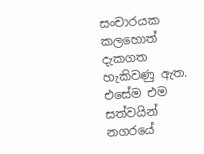සංචාරයක කලහොත් දැකගත හැකිවණු ඇත. එසේම එම සත්වයින් නගරයේ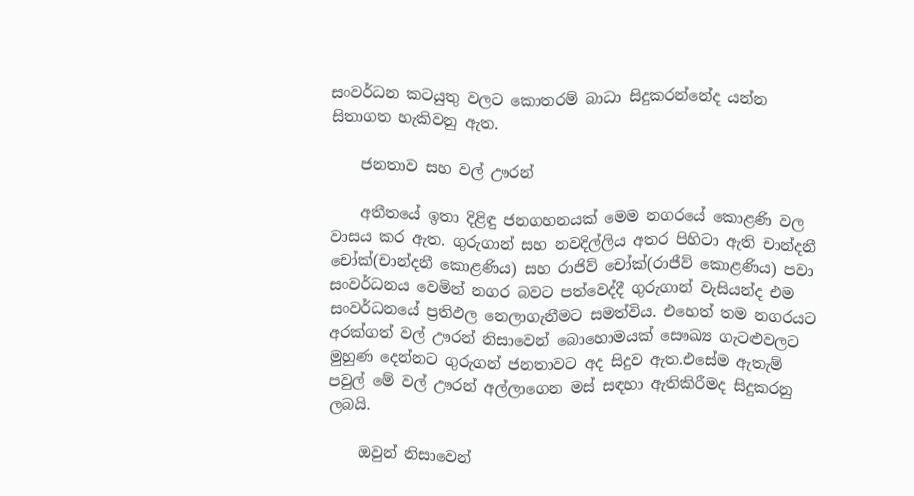සංවර්ධන කටයුතු වලට කොතරම් බාධා සිදුකරන්නේද යන්න සිතාගත හැකිවනු ඇත.

    ජනතාව සහ වල් ඌරන්

    අතීතයේ ඉතා දිළිඳු ජනගහනයක් මෙම නගරයේ කොළණි වල වාසය කර ඇත. ගුරුගාන් සහ නවදිල්ලිය අතර පිහිටා ඇති චාන්දනී චෝක්(චාන්දනී කොළණිය) සහ රාජිව් චෝක්(රාජීව් කොළණිය) පවා සංවර්ධනය වෙමින් නගර බවට පත්වෙද්දී ගුරුගාන් වැසියන්ද එම සංවර්ධනයේ ප්‍රතිඵල නෙලාගැනීමට සමත්විය. එහෙත් තම නගරයට අරක්ගත් වල් ඌරන් නිසාවෙන් බොහොමයක් සෞඛ්‍ය ගැටළුවලට මුහුණ දෙන්නට ගුරුගන් ජනතාවට අද සිදුව ඇත.එසේම ඇතැම් පවුල් මේ වල් ඌරන් අල්ලාගෙන මස් සඳහා ඇතිකිරීමද සිදුකරනු ලබයි.

    ඔවුන් නිසාවෙන්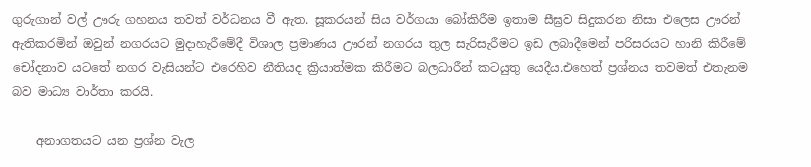ගුරුගාන් වල් ඌරු ගහනය තවත් වර්ධනය වී ඇත. සූකරයන් සිය වර්ගයා බෝකිරීම ඉතාම සීඝ්‍රව සිදුකරන නිසා එලෙස ඌරන් ඇතිකරමින් ඔවුන් නගරයට මුදාහැරීමේදී විශාල ප්‍රමාණය ඌරන් නගරය තුල සැරිසැරීමට ඉඩ ලබාදීමෙන් පරිසරයට හානි කිරීමේ චෝදනාව යටතේ නගර වැසියන්ට එරෙහිව නීතියද ක්‍රියාත්මක කිරීමට බලධාරීන් කටයුතු යෙදීය.එහෙත් ප්‍රශ්නය තවමත් එතැනම බව මාධ්‍ය වාර්තා කරයි.

    අනාගතයට යන ප්‍රශ්න වැල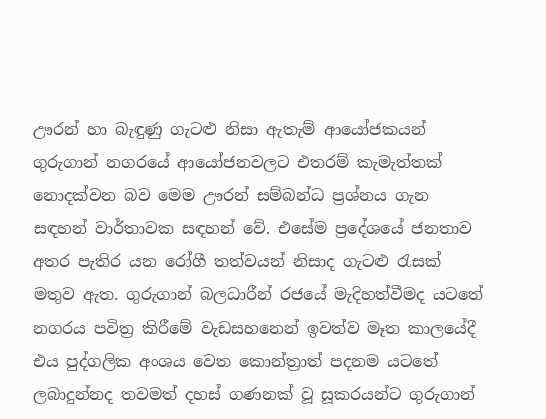ඌරන් හා බැඳුණු ගැටළු නිසා ඇතැම් ආයෝජකයන් ගුරුගාන් නගරයේ ආයෝජනවලට එතරම් කැමැත්තක් නොදක්වන බව මෙම ඌරන් සම්බන්ධ ප්‍රශ්නය ගැන සඳහන් වාර්තාවක සඳහන් වේ. එසේම ප්‍රදේශයේ ජනතාව අතර පැතිර යන රෝගී තත්වයන් නිසාද ගැටළු රැසක් මතුව ඇත. ගුරුගාන් බලධාරීන් රජයේ මැදිහත්වීමද යටතේ නගරය පවිත්‍ර කිරීමේ වැඩසහනෙන් ඉවත්ව මෑත කාලයේදී එය පුද්ගලික අංශය වෙත කොන්ත්‍රාත් පදනම යටතේ ලබාදුන්නද තවමත් දහස් ගණනක් වූ සූකරයන්ට ගුරුගාන්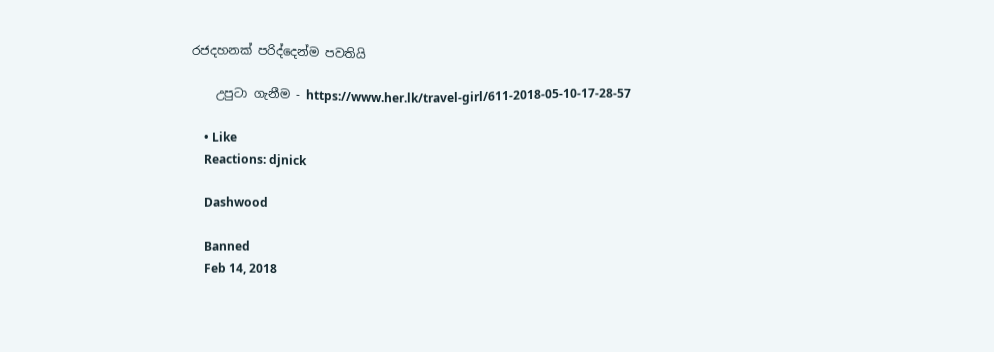රජදහනක් පරිද්දෙන්ම පවතියි

    උපුටා ගැනීම - https://www.her.lk/travel-girl/611-2018-05-10-17-28-57

    • Like
    Reactions: djnick

    Dashwood

    Banned
    Feb 14, 2018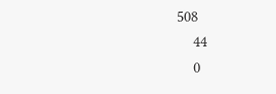508
    44
    0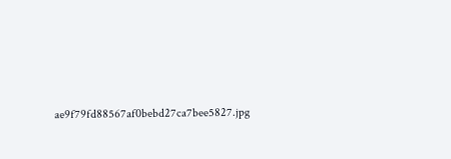ae9f79fd88567af0bebd27ca7bee5827.jpg